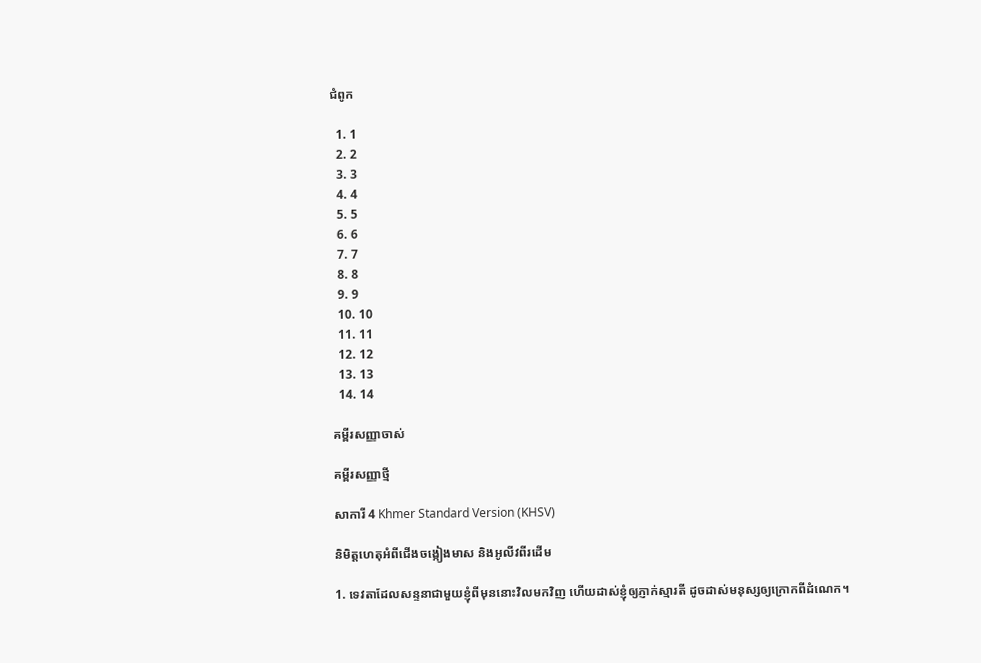ជំពូក

  1. 1
  2. 2
  3. 3
  4. 4
  5. 5
  6. 6
  7. 7
  8. 8
  9. 9
  10. 10
  11. 11
  12. 12
  13. 13
  14. 14

គម្ពីរសញ្ញាចាស់

គម្ពីរសញ្ញាថ្មី

សាការី 4 Khmer Standard Version (KHSV)

និមិត្ត‌ហេតុអំពីជើងចង្កៀងមាស និងអូលីវពីរដើម

1. ទេវតាដែលសន្ទនាជាមួយខ្ញុំពីមុននោះវិលមកវិញ ហើយដាស់ខ្ញុំឲ្យភ្ញាក់ស្មារតី ដូចដាស់មនុស្សឲ្យក្រោកពីដំណេក។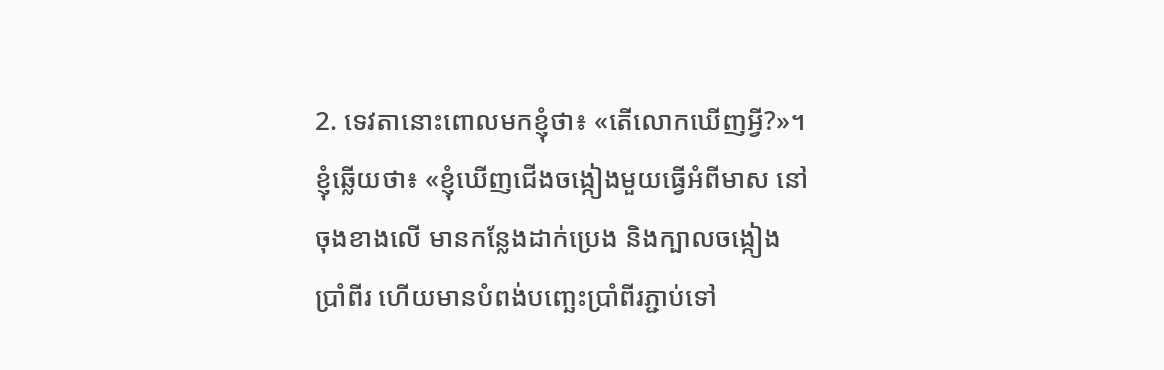2. ទេវតានោះពោលមកខ្ញុំថា៖ «តើលោកឃើញអ្វី?»។ ខ្ញុំឆ្លើយថា៖ «ខ្ញុំឃើញជើងចង្កៀងមួយធ្វើអំពីមាស នៅចុងខាងលើ មានកន្លែងដាក់ប្រេង និងក្បាលចង្កៀងប្រាំ‌ពីរ ហើយមានបំពង់បញ្ឆេះប្រាំ‌ពីរភ្ជាប់ទៅ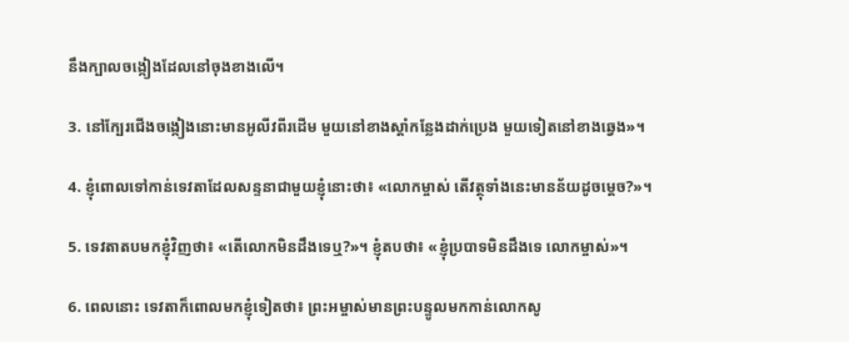នឹងក្បាលចង្កៀងដែលនៅចុងខាងលើ។

3. នៅក្បែរជើងចង្កៀងនោះមានអូលីវពីរដើម មួយនៅខាងស្ដាំកន្លែងដាក់ប្រេង មួយទៀតនៅខាងឆ្វេង»។

4. ខ្ញុំពោលទៅកាន់ទេវតាដែលសន្ទនាជាមួយខ្ញុំនោះថា៖ «លោកម្ចាស់ តើវត្ថុទាំងនេះមានន័យដូចម្ដេច?»។

5. ទេវតាតបមកខ្ញុំវិញថា៖ «តើលោកមិនដឹងទេឬ?»។ ខ្ញុំតបថា៖ «ខ្ញុំប្របាទមិនដឹងទេ លោកម្ចាស់»។

6. ពេលនោះ ទេវតាក៏ពោលមកខ្ញុំទៀតថា៖ ព្រះ‌អម្ចាស់មានព្រះ‌បន្ទូលមកកាន់លោកសូ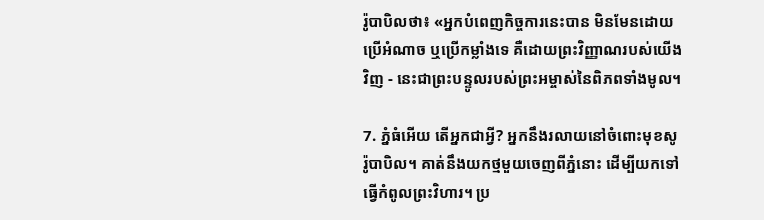រ៉ូ‌បាបិលថា៖ «អ្នកបំពេញកិច្ចការនេះបាន មិនមែនដោយប្រើអំណាច ឬប្រើកម្លាំងទេ គឺដោយព្រះ‌វិញ្ញាណរបស់យើងវិញ - នេះជាព្រះ‌បន្ទូលរបស់ព្រះ‌អម្ចាស់នៃពិភពទាំងមូល។

7. ភ្នំធំអើយ តើអ្នកជាអ្វី? អ្នកនឹងរលាយនៅចំពោះមុខសូរ៉ូ‌បាបិល។ គាត់នឹងយកថ្មមួយចេញពីភ្នំនោះ ដើម្បីយកទៅធ្វើកំពូលព្រះ‌វិហារ។ ប្រ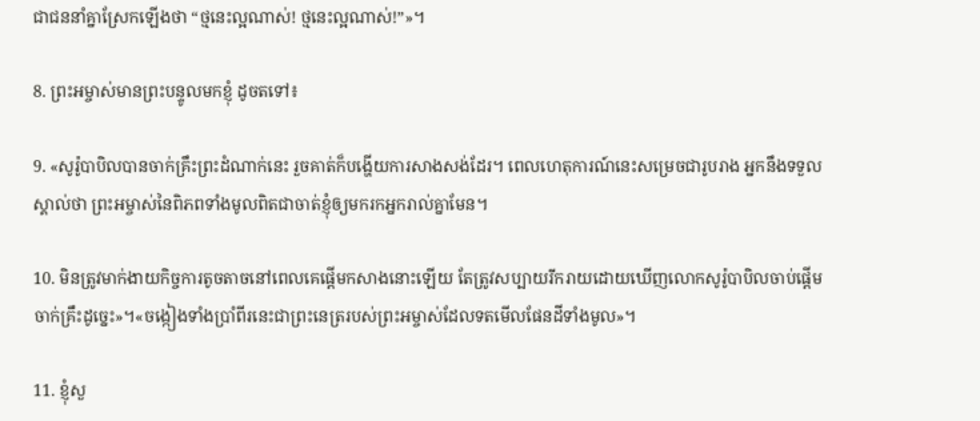ជា‌ជននាំគ្នាស្រែកឡើងថា “ថ្មនេះល្អណាស់! ថ្មនេះល្អណាស់!”»។

8. ព្រះ‌អម្ចាស់មានព្រះ‌បន្ទូលមកខ្ញុំ ដូចតទៅ៖

9. «សូរ៉ូ‌បាបិលបានចាក់គ្រឹះព្រះ‌ដំណាក់នេះ រួចគាត់ក៏បង្ហើយការសាងសង់ដែរ។ ពេលហេតុ‌ការណ៍នេះសម្រេចជារូបរាង អ្នកនឹងទទួលស្គាល់ថា ព្រះ‌អម្ចាស់នៃពិភពទាំងមូលពិតជាចាត់ខ្ញុំឲ្យមករកអ្នករាល់គ្នាមែន។

10. មិនត្រូវមាក់‌ងាយកិច្ចការតូច‌តាចនៅពេលគេផ្ដើមកសាងនោះឡើយ តែត្រូវសប្បាយរីក‌រាយដោយឃើញលោកសូរ៉ូ‌បាបិលចាប់ផ្ដើមចាក់គ្រឹះដូច្នេះ»។«ចង្កៀងទាំងប្រាំ‌ពីរនេះជាព្រះ‌នេត្ររបស់ព្រះ‌អម្ចាស់ដែលទតមើលផែនដីទាំងមូល»។

11. ខ្ញុំសួ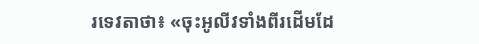រទេវតាថា៖ «ចុះអូលីវទាំងពីរដើមដែ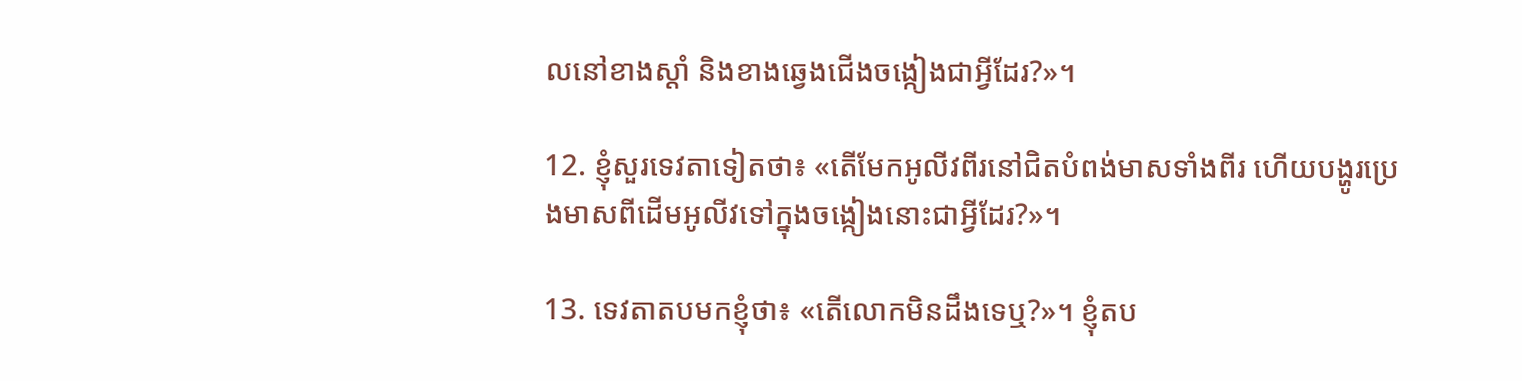លនៅខាងស្ដាំ និងខាងឆ្វេងជើងចង្កៀងជាអ្វីដែរ?»។

12. ខ្ញុំសួរទេវតាទៀតថា៖ «តើមែកអូលីវពីរនៅជិតបំពង់មាសទាំងពីរ ហើយបង្ហូរប្រេងមាសពីដើមអូលីវទៅក្នុងចង្កៀងនោះជាអ្វីដែរ?»។

13. ទេវតាតបមកខ្ញុំថា៖ «តើលោកមិនដឹងទេឬ?»។ ខ្ញុំតប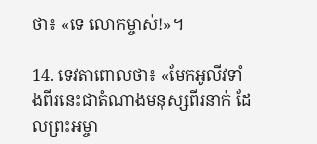ថា៖ «ទេ លោកម្ចាស់!»។

14. ទេវតាពោលថា៖ «មែកអូលីវទាំងពីរនេះជាតំណាងមនុស្សពីរនាក់ ដែលព្រះ‌អម្ចា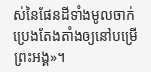ស់នៃផែនដីទាំងមូលចាក់ប្រេងតែង‌តាំងឲ្យនៅបម្រើព្រះ‌អង្គ»។